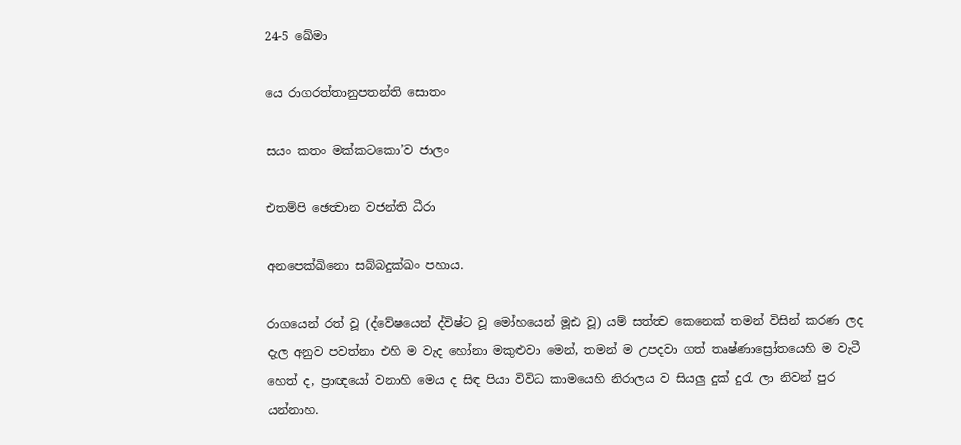24-5 ඛේමා

යෙ රාගරත්තානුපතන්ති සොතං

සයං කතං මක්කටකො’ව ජාලං

එතම්පි ඡෙත්‍වාන වජන්ති ධීරා

අනපෙක්ඛිනො සබ්බදුක්ඛං පහාය.

රාගයෙන් රත් වූ (ද්වේෂයෙන් ද්විෂ්ට වූ මෝහයෙන් මූඪ වූ) යම් සත්ත්‍ව කෙනෙක් තමන් විසින් කරණ ලද දැල අනුව පවත්නා එහි ම වැද හෝනා මකුළුවා මෙන්, තමන් ම උපදවා ගත් තෘෂ්ණාස්‍රෝතයෙහි ම වැටී හෙත් ද, ප්‍රාඥයෝ වනාහි මෙය ද සිඳ පියා විවිධ කාමයෙහි නිරාලය ව සියලු දුක් දුරැ ලා නිවන් පුර යන්නාහ.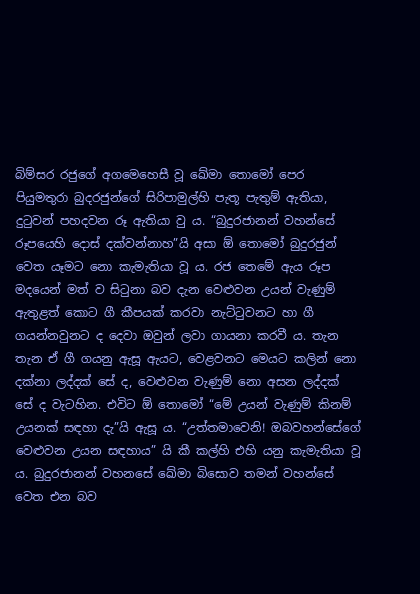බිම්සර රජුගේ අගමෙහෙසී වූ ඛේමා තොමෝ පෙ‍ර පියුමතුරා බුදරජුන්ගේ සිරිපාමුල්හි පැතූ පැතුම් ඇතියා, දු‍ටුවන් පහදවන රූ ඇතියා වු ය. “බුදුරජානන් වහන්සේ රූපයෙහි දොස් දක්වන්නාහ”යි අසා ඕ තොමෝ බුදුරජුන් වෙත යෑමට නො කැමැතියා වූ ය. රජ තෙමේ ඇය රූප මදයෙන් මත් ව සිටුනා බව දැන වෙළුවන උයන් වැණුම් ඇතුළත් කොට ගී කීපයක් කරවා නැට්ටුවනට හා ගී ගයන්නවුනට ද දෙවා ඔවුන් ලවා ගායනා කරවී ය. තැන තැන ඒ ගී ගයනු ඇසූ ඇයට, වෙළවනට මෙයට කලින් නො දක්නා ලද්දක් සේ ද, වෙළුවන වැණුම් නො අසන ලද්දක් සේ ද වැටහින. එවිට ඕ තොමෝ “මේ උයන් වැණුම් කිනම් උයනක් සඳහා දැ”යි ඇසූ ය. “උත්තමාවෙනි! ඔබවහන්සේගේ වෙළුවන උයන සඳහාය” යි කී කල්හි එහි යනු කැමැතියා වූ ය. බුදුරජානන් වහනසේ ඛේමා බිසොව තමන් වහන්සේ වෙත එන බව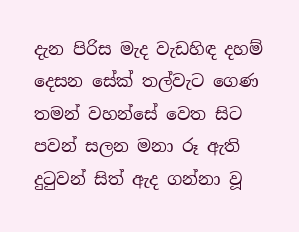දැන පිරිස මැද වැඩහිඳ දහම් දෙසන සේක් තල්වැට ගෙණ තමන් වහන්සේ වෙත සිට පවන් සලන මනා රූ ඇති දුටුවන් සිත් ඇද ගන්නා වූ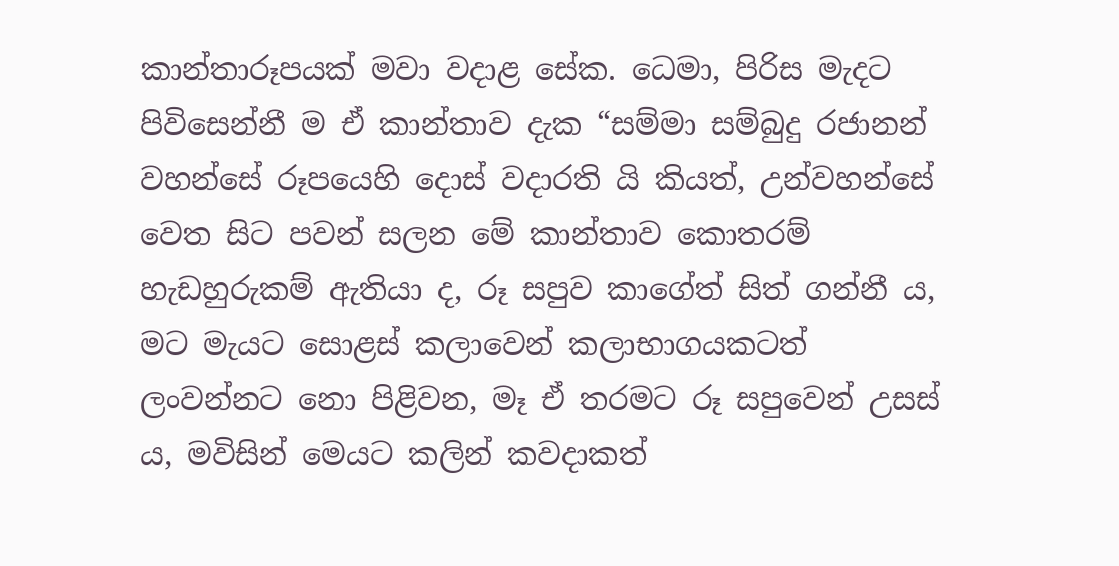කාන්තාරූපයක් මවා වදාළ සේක. ධෙමා, පිරිස මැදට පිවිසෙන්නී ම ඒ කාන්තාව දැක “සම්මා සම්බුදු රජානන් වහන්සේ රූපයෙහි දොස් වදාරති යි කියත්, උන්වහන්සේ වෙත සිට පවන් සලන මේ කාන්තාව කොතරම් හැ‍ඩහුරුකම් ඇතියා ද, රූ සපුව කාගේත් සිත් ගන්නී ය, මට මැයට සොළස් කලාවෙන් කලාභාගයකටත් ලංවන්නට නො පිළිවන, මෑ ඒ තරමට රූ සපුවෙන් උසස් ය, මවිසින් මෙයට කලින් කවදාකත්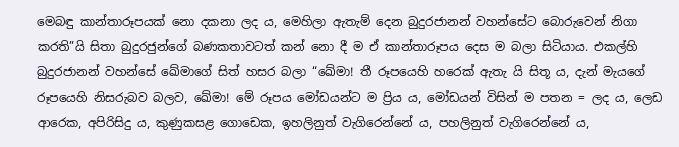මෙබඳු කාන්තාරූපයක් නො දකනා ලද ය, මෙහිලා ඇතැම් දෙන බුදුරජානන් වහන්සේට බොරුවෙන් නිගා කරති”යි සිතා බුදුරජුන්ගේ බණකතාවටත් කන් නො දී ම ඒ කාන්තාරූපය දෙස ම බලා සිටියාය. එකල්හි බුදුරජානන් වහන්සේ ඛේමාගේ සිත් හසර බලා “ඛේමා! තී රූපයෙහි හරෙක් ඇතැ යි සිතූ ය, දැන් මැයගේ රූපයෙහි නිසරුබව බලව, ඛේමා! මේ රූපය මෝඩයන්ට ම ප්‍රිය ය, මෝඩයන් විසින් ම පතන = ලද ය, ලෙඩ ආරෙක, අපිරිසිදු ය, කුණුකසළ ගොඩෙක, ඉහලිනුත් වැගිරෙන්නේ ය, පහලිනුත් වැගිරෙන්නේ ය,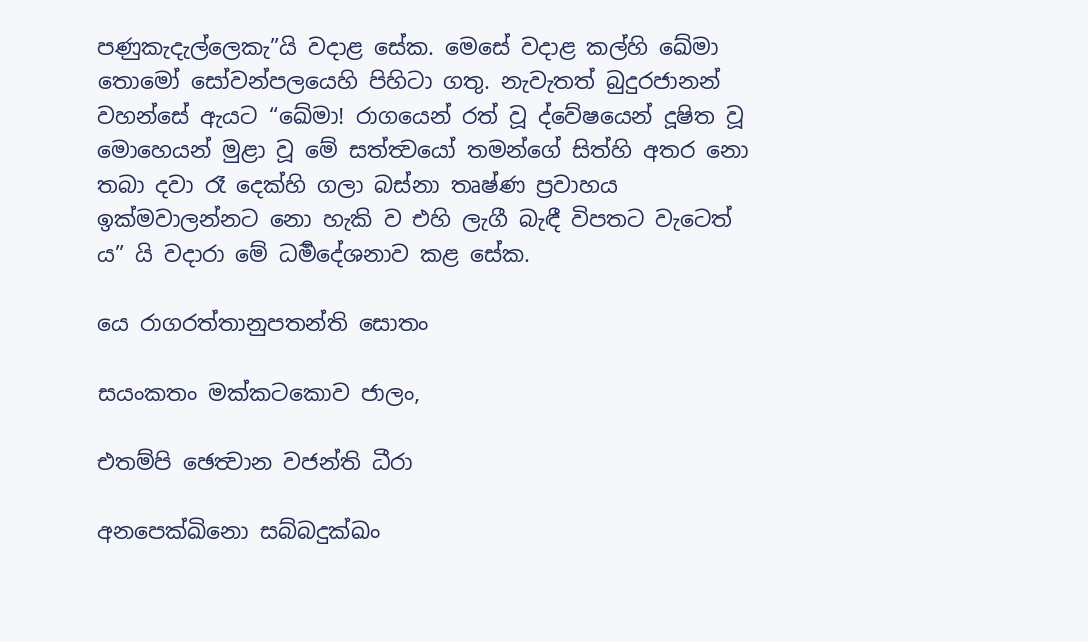පණුකැදැල්ලෙකැ”යි වදාළ සේක. මෙසේ වදාළ කල්හි ඛේමා තොමෝ සෝවන්පලයෙහි පිහිටා ගතු. නැවැතත් බුදුරජානන් වහන්සේ ඇයට “ඛේමා! රාගයෙන් රත් වූ ද්වේෂයෙන් දූෂිත වූ මොහෙයන් මුළා වූ මේ සත්ත්‍වයෝ තමන්ගේ සිත්හි අතර නො තබා දවා රෑ දෙක්හි ගලා බස්නා තෘෂ්ණ ප්‍රවාහය ඉක්මවාලන්නට නො හැකි ව එහි ලැගී බැඳී විපතට වැටෙත් ය” යි වදාරා මේ ධර්‍මදේශනාව කළ‍ සේක.

යෙ රාගරත්තානුපතන්ති සොතං

සයංකතං මක්කටකොව ජාලං,

එතම්පි ඡෙත්‍වාන වජන්ති ධීරා

අනපෙක්ඛිනො සබ්බදුක්ඛං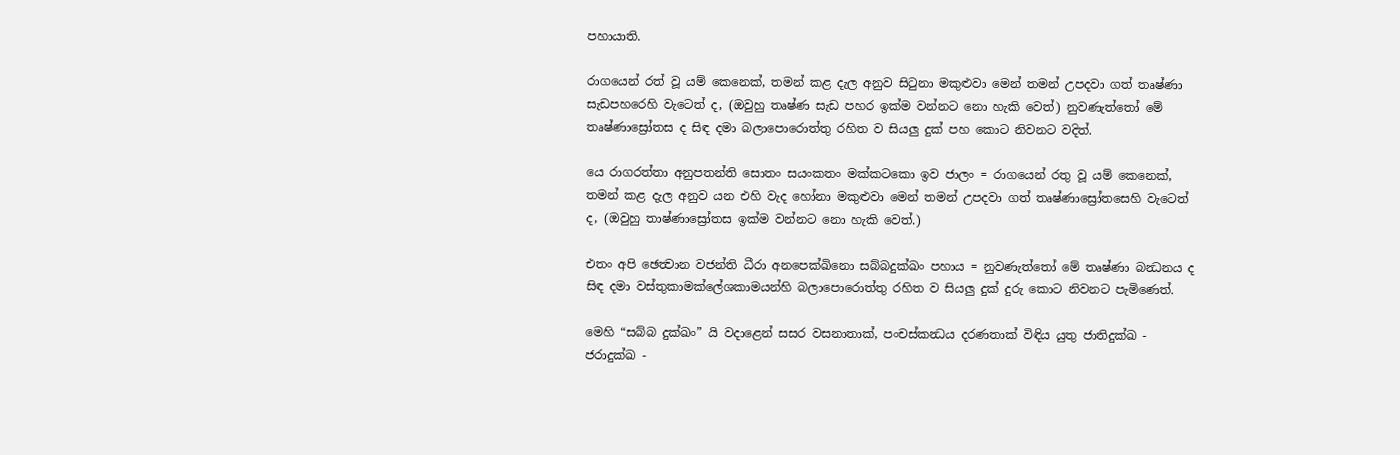පහායාති.

රාගයෙන් රත් වූ යම් කෙනෙක්, තමන් කළ දැල අනුව සිටුනා මකුළුවා මෙන් තමන් උපදවා ගත් තෘෂ්ණා සැඩපහරෙහි වැටෙත් ද, (ඔවුහු තෘෂ්ණ සැඩ පහර ඉක්ම වන්නට නො හැකි වෙත්) නුවණැත්තෝ මේ තෘෂ්ණාස්‍රෝතස ද සිඳ දමා බලාපොරොත්තු රහිත ව සියලු දුක් පහ කොට නිවනට වදිත්.

යෙ රාගරත්තා අනුපතන්ති සොතං සයංකතං මක්කටකො ඉව ජාලං = රාගයෙන් රතු වූ යම් කෙනෙක්, තමන් කළ දැල අනුව යන එහි වැද හෝනා මකුළුවා මෙන් තමන් උපදවා ගත් තෘෂ්ණාස්‍රෝතසෙහි වැටෙත් ද, (ඔවුහු තාෂ්ණාස්‍රෝතස ඉක්ම වන්නට නො හැකි වෙත්.)

එතං අපි ඡෙත්‍වාන වජන්ති ධීරා අනපෙක්ඛිනො සබ්බදුක්ඛං පහාය = නුවණැත්තෝ මේ තෘෂ්ණා බන්‍ධනය ද සිඳ දමා වස්තුකාමක්ලේශකාමයන්හි බලාපොරොත්තු රහිත ව සියලු දුක් දුරු කොට නිවනට පැමිණෙත්.

මෙහි “සබ්බ දුක්ඛං” යි වදාළෙන් සසර වසනාතාක්, පංචස්කන්‍ධය දරණතාක් විඳිය යුතු ජාතිදුක්ඛ - ජරාදුක්ඛ -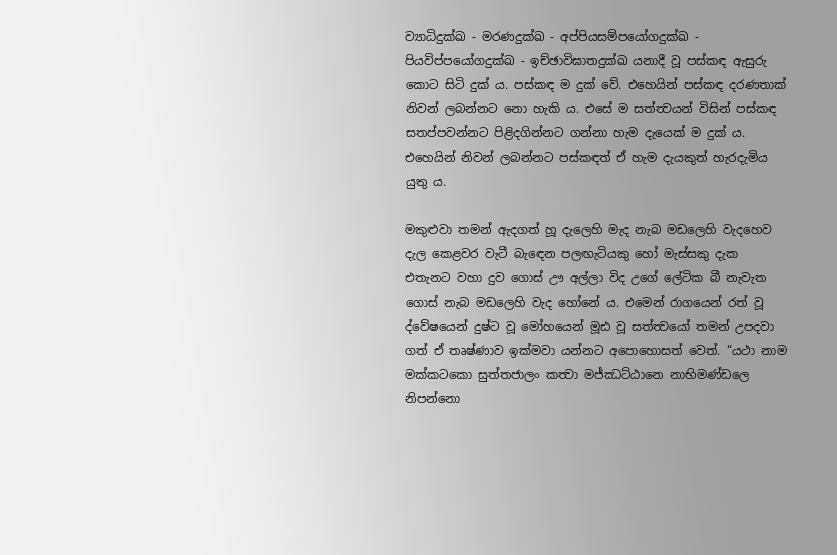ව්‍යාධිදුක්ඛ - මරණදුක්ඛ - අප්පියසම්පයෝගදුක්ඛ - පියවිප්පයෝගදුක්ඛ - ඉච්ඡාවිඝාතදුක්ඛ යනාදී වූ පස්කඳ ඇසුරු කොට සිටි දුක් ය. පස්කඳ ම ‍දුක් වේ. එහෙයින් පස්කඳ දරණතාක් නිවන් ලබන්නට නො හැකි ය. එසේ ම සත්ත්‍වයන් විසින් පස්කඳ සතප්පවන්නට පිළිදගින්නට ගන්නා හැම දැයෙක් ම දුක් ය. එහෙයින් නිවන් ලබන්න‍ට පස්කඳත් ඒ හැම දැයකුත් හැරදැමිය යුතු ය.

මකුළුවා තමන් ඇදගත් හූ දැලෙහි මැද නැබ මඩලෙහි වැදහෙව දැල කෙළවර වැටී බැ‍ඳෙන පලඟැටියකු හෝ මැස්සකු දැක එතැනට ‍වහා දුව ගොස් ඌ අල්ලා විද උගේ ලේටික බී නැවැත ගොස් නැබ මඩලෙහි වැද හෝනේ ය. එමෙන් රාගයෙන් රත් වූ ද්වේෂයෙන් දුෂ්ට වූ මෝහයෙන් මූඪ වූ සත්ත්‍වයෝ තමන් උපදවා ගත් ඒ තෘෂ්ණාව ඉක්මවා යන්නට අපොහොසත් වෙත්. “යථා නාම මක්කටකො සුත්තජාලං කත්‍වා මජ්ඣට්ඨානෙ නාභිමණ්ඩලෙ නිපන්නො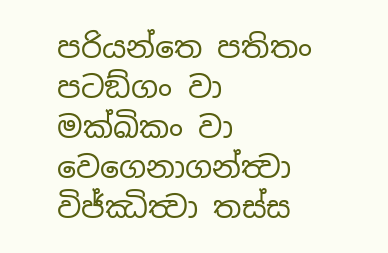පරියන්තෙ පතිතං පටඞ්ගං වා මක්ඛිකං වා වෙගෙනාගන්ත්‍වා විජ්ඣිත්‍වා තස්ස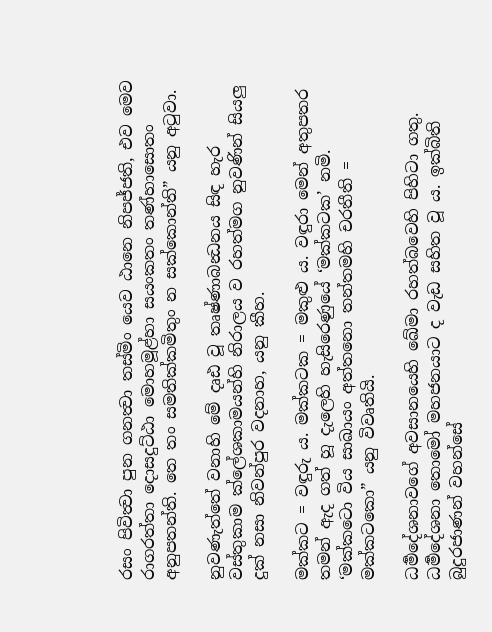රසං පිවිත්‍වා පුන ගනත්‍වා තස්මිං යෙව ඨානෙ නිපජ්ජති, එව මෙව රාගරත්තා දොසදුට්ඨා මොහමූළ්හා සයංකතං තණ්හාසොතං අනුපතන්ති. තෙ තං සමතික්කමිතුං න සක්කොන්ති” යනු අටුවා.

නුවණැත්තේ වනාහි මේ දෘඪ වූ තෘෂ්ණාබන්‍ධනය සිඳ හැර වස්තුකාම ක්ලේශකාමයන්හි නිරාලය ව රහත්මග නුවණින් සියලු දුක් නසා නිවන්පුර වදනාහ, යනු කීහ.

මක්කට = වඳුරු ය. මක්කටක = මකුළු ය. වඳුරා මෙන් අතුපතර තමන් ඇද ගත් හූ දැලෙහි හැසිරෙණුයේ ‘මක්කටක’ නමි. ‘මක්කටො විය සාඛායං අත්තනො තන්තමහි චරතීති = මක්කටකො” යනු විවෘතියි.

ධර්‍මදේශනාවගේ අවසානයෙහි ඛේමා රහත්බවෙහි පිහිටා ගතු. ධර්‍මදේශනා තොමෝ මහජනයාට ද වැඩ සහිත වූ ය. ඉක්බිති බුදුරජාණන් වහන්සේ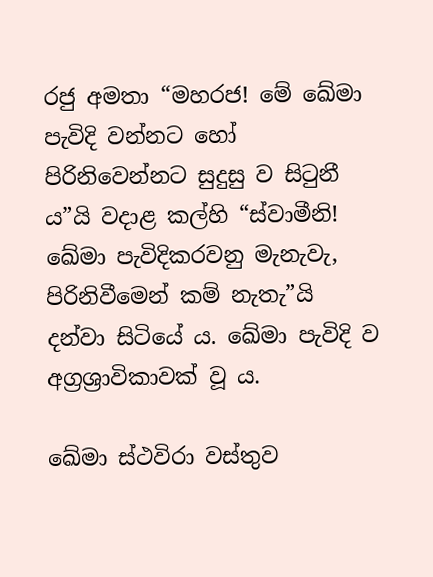රජු අමතා “මහරජ! මේ ඛේමා පැවිදි වන්නට හෝ පිරිනිවෙන්නට සුදුසු ව සිටුනී ය”යි වදාළ කල්හි “ස්වාමීනි! ඛේමා පැවිදිකරවනු මැනැවැ, පිරිනිවීමෙන් කම් නැතැ”යි දන්වා සිටියේ ය. ඛේමා පැවිදි ව අග්‍රශ්‍රාවිකාවක් වූ ය.

ඛේමා ස්ථවිරා වස්තුව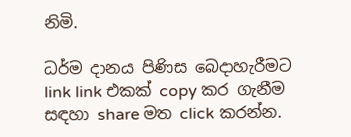නිමි.

ධර්ම දානය පිණිස බෙදාහැරීමට link link එකක් copy කර ගැනීම සඳහා share මත click කරන්න.